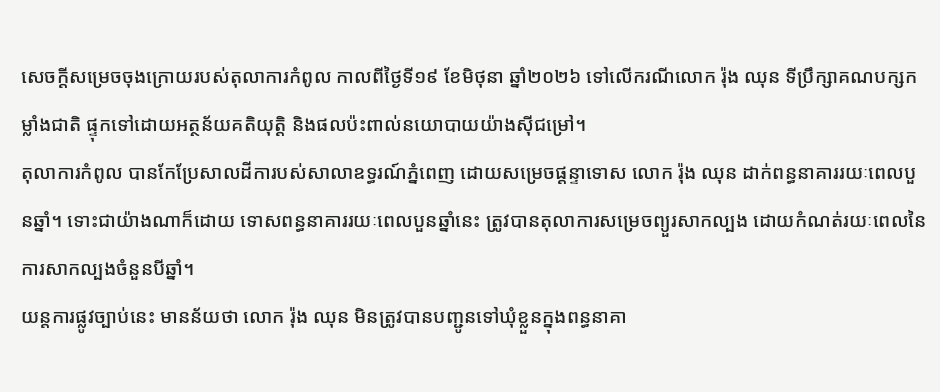សេចក្តីសម្រេចចុងក្រោយរបស់តុលាការកំពូល កាលពីថ្ងៃទី១៩ ខែមិថុនា ឆ្នាំ២០២៦ ទៅលើករណីលោក រ៉ុង ឈុន ទីប្រឹក្សាគណបក្សកម្លាំងជាតិ ផ្ទុកទៅដោយអត្ថន័យគតិយុត្តិ និងផលប៉ះពាល់នយោបាយយ៉ាងស៊ីជម្រៅ។
តុលាការកំពូល បានកែប្រែសាលដីការបស់សាលាឧទ្ធរណ៍ភ្នំពេញ ដោយសម្រេចផ្តន្ទាទោស លោក រ៉ុង ឈុន ដាក់ពន្ធនាគាររយៈពេលបួនឆ្នាំ។ ទោះជាយ៉ាងណាក៏ដោយ ទោសពន្ធនាគាររយៈពេលបួនឆ្នាំនេះ ត្រូវបានតុលាការសម្រេចព្យួរសាកល្បង ដោយកំណត់រយៈពេលនៃការសាកល្បងចំនួនបីឆ្នាំ។
យន្តការផ្លូវច្បាប់នេះ មានន័យថា លោក រ៉ុង ឈុន មិនត្រូវបានបញ្ជូនទៅឃុំខ្លួនក្នុងពន្ធនាគា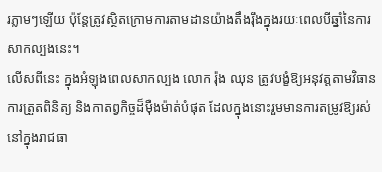រភ្លាមៗឡើយ ប៉ុន្តែត្រូវស្ថិតក្រោមការតាមដានយ៉ាងតឹងរ៉ឹងក្នុងរយៈពេលបីឆ្នាំនៃការសាកល្បងនេះ។
លើសពីនេះ ក្នុងអំឡុងពេលសាកល្បង លោក រ៉ុង ឈុន ត្រូវបង្ខំឱ្យអនុវត្តតាមវិធានការត្រួតពិនិត្យ និងកាតព្វកិច្ចដ៏ម៉ឺងម៉ាត់បំផុត ដែលក្នុងនោះរួមមានការតម្រូវឱ្យរស់នៅក្នុងរាជធា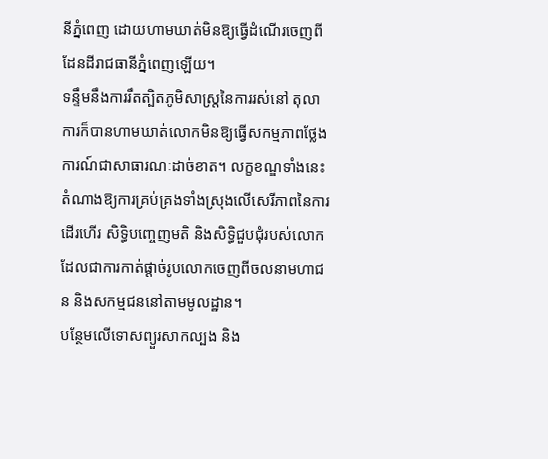នីភ្នំពេញ ដោយហាមឃាត់មិនឱ្យធ្វើដំណើរចេញពីដែនដីរាជធានីភ្នំពេញឡើយ។
ទន្ទឹមនឹងការរឹតត្បិតភូមិសាស្ត្រនៃការរស់នៅ តុលាការក៏បានហាមឃាត់លោកមិនឱ្យធ្វើសកម្មភាពថ្លែងការណ៍ជាសាធារណៈដាច់ខាត។ លក្ខខណ្ឌទាំងនេះតំណាងឱ្យការគ្រប់គ្រងទាំងស្រុងលើសេរីភាពនៃការដើរហើរ សិទ្ធិបញ្ចេញមតិ និងសិទ្ធិជួបជុំរបស់លោក ដែលជាការកាត់ផ្តាច់រូបលោកចេញពីចលនាមហាជន និងសកម្មជននៅតាមមូលដ្ឋាន។
បន្ថែមលើទោសព្យួរសាកល្បង និង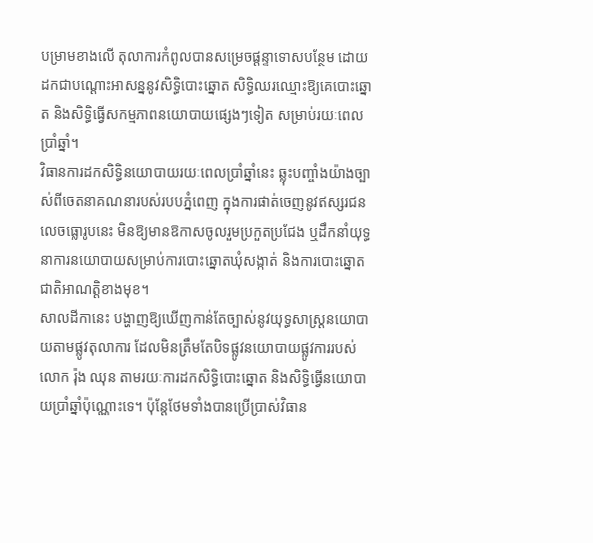បម្រាមខាងលើ តុលាការកំពូលបានសម្រេចផ្តន្ទាទោសបន្ថែម ដោយដកជាបណ្តោះអាសន្ននូវសិទ្ធិបោះឆ្នោត សិទ្ធិឈរឈ្មោះឱ្យគេបោះឆ្នោត និងសិទ្ធិធ្វើសកម្មភាពនយោបាយផ្សេងៗទៀត សម្រាប់រយៈពេលប្រាំឆ្នាំ។
វិធានការដកសិទ្ធិនយោបាយរយៈពេលប្រាំឆ្នាំនេះ ឆ្លុះបញ្ចាំងយ៉ាងច្បាស់ពីចេតនាគណនារបស់របបភ្នំពេញ ក្នុងការផាត់ចេញនូវឥស្សរជនលេចធ្លោរូបនេះ មិនឱ្យមានឱកាសចូលរួមប្រកួតប្រជែង ឬដឹកនាំយុទ្ធនាការនយោបាយសម្រាប់ការបោះឆ្នោតឃុំសង្កាត់ និងការបោះឆ្នោតជាតិអាណត្តិខាងមុខ។
សាលដីកានេះ បង្ហាញឱ្យឃើញកាន់តែច្បាស់នូវយុទ្ធសាស្ត្រនយោបាយតាមផ្លូវតុលាការ ដែលមិនត្រឹមតែបិទផ្លូវនយោបាយផ្លូវការរបស់លោក រ៉ុង ឈុន តាមរយៈការដកសិទ្ធិបោះឆ្នោត និងសិទ្ធិធ្វើនយោបាយប្រាំឆ្នាំប៉ុណ្ណោះទេ។ ប៉ុន្តែថែមទាំងបានប្រើប្រាស់វិធាន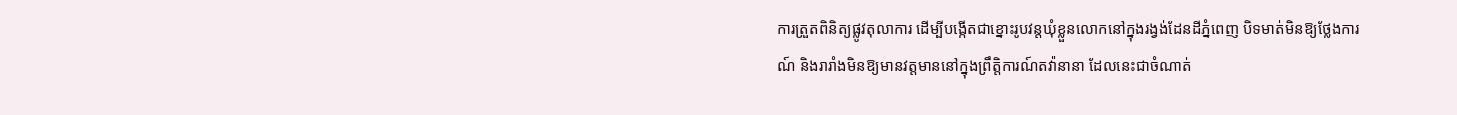ការត្រួតពិនិត្យផ្លូវតុលាការ ដើម្បីបង្កើតជាខ្នោះរូបវន្តឃុំខ្លួនលោកនៅក្នុងរង្វង់ដែនដីភ្នំពេញ បិទមាត់មិនឱ្យថ្លែងការណ៍ និងរារាំងមិនឱ្យមានវត្តមាននៅក្នុងព្រឹត្តិការណ៍តវ៉ានានា ដែលនេះជាចំណាត់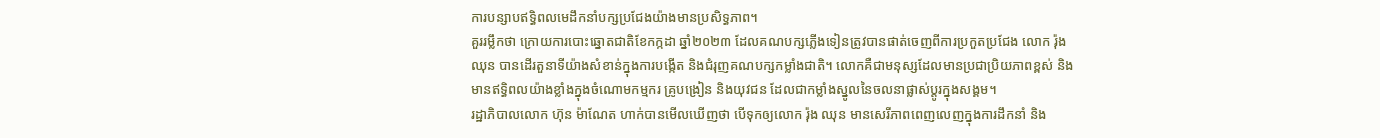ការបន្សាបឥទ្ធិពលមេដឹកនាំបក្សប្រជែងយ៉ាងមានប្រសិទ្ធភាព។
គួររម្លឹកថា ក្រោយការបោះឆ្នោតជាតិខែកក្កដា ឆ្នាំ២០២៣ ដែលគណបក្សភ្លើងទៀនត្រូវបានផាត់ចេញពីការប្រកួតប្រជែង លោក រ៉ុង ឈុន បានដើរតួនាទីយ៉ាងសំខាន់ក្នុងការបង្កើត និងជំរុញគណបក្សកម្លាំងជាតិ។ លោកគឺជាមនុស្សដែលមានប្រជាប្រិយភាពខ្ពស់ និងមានឥទ្ធិពលយ៉ាងខ្លាំងក្នុងចំណោមកម្មករ គ្រូបង្រៀន និងយុវជន ដែលជាកម្លាំងស្នូលនៃចលនាផ្លាស់ប្តូរក្នុងសង្គម។
រដ្ឋាភិបាលលោក ហ៊ុន ម៉ាណែត ហាក់បានមើលឃើញថា បើទុកឲ្យលោក រ៉ុង ឈុន មានសេរីភាពពេញលេញក្នុងការដឹកនាំ និង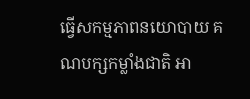ធ្វើសកម្មភាពនយោបាយ គណបក្សកម្លាំងជាតិ អា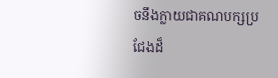ចនឹងក្លាយជាគណបក្សប្រជែងដ៏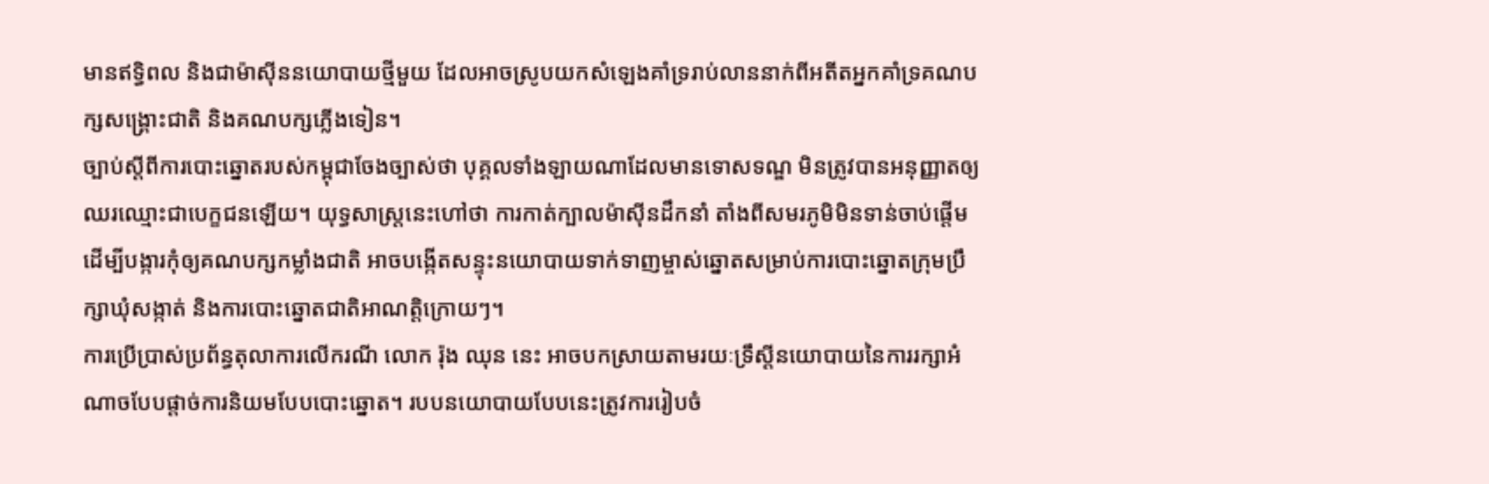មានឥទ្ធិពល និងជាម៉ាស៊ីននយោបាយថ្មីមួយ ដែលអាចស្រូបយកសំឡេងគាំទ្ររាប់លាននាក់ពីអតីតអ្នកគាំទ្រគណបក្សសង្គ្រោះជាតិ និងគណបក្សភ្លើងទៀន។
ច្បាប់ស្តីពីការបោះឆ្នោតរបស់កម្ពុជាចែងច្បាស់ថា បុគ្គលទាំងឡាយណាដែលមានទោសទណ្ឌ មិនត្រូវបានអនុញ្ញាតឲ្យឈរឈ្មោះជាបេក្ខជនឡើយ។ យុទ្ធសាស្ត្រនេះហៅថា ការកាត់ក្បាលម៉ាស៊ីនដឹកនាំ តាំងពីសមរភូមិមិនទាន់ចាប់ផ្តើម ដើម្បីបង្ការកុំឲ្យគណបក្សកម្លាំងជាតិ អាចបង្កើតសន្ទុះនយោបាយទាក់ទាញម្ចាស់ឆ្នោតសម្រាប់ការបោះឆ្នោតក្រុមប្រឹក្សាឃុំសង្កាត់ និងការបោះឆ្នោតជាតិអាណត្តិក្រោយៗ។
ការប្រើប្រាស់ប្រព័ន្ធតុលាការលើករណី លោក រ៉ុង ឈុន នេះ អាចបកស្រាយតាមរយៈទ្រឹស្តីនយោបាយនៃការរក្សាអំណាចបែបផ្តាច់ការនិយមបែបបោះឆ្នោត។ របបនយោបាយបែបនេះត្រូវការរៀបចំ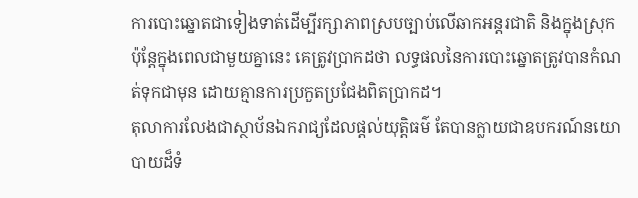ការបោះឆ្នោតជាទៀងទាត់ដើម្បីរក្សាភាពស្របច្បាប់លើឆាកអន្តរជាតិ និងក្នុងស្រុក ប៉ុន្តែក្នុងពេលជាមួយគ្នានេះ គេត្រូវប្រាកដថា លទ្ធផលនៃការបោះឆ្នោតត្រូវបានកំណត់ទុកជាមុន ដោយគ្មានការប្រកួតប្រជែងពិតប្រាកដ។
តុលាការលែងជាស្ថាប័នឯករាជ្យដែលផ្តល់យុត្តិធម៌ តែបានក្លាយជាឧបករណ៍នយោបាយដ៏ទំ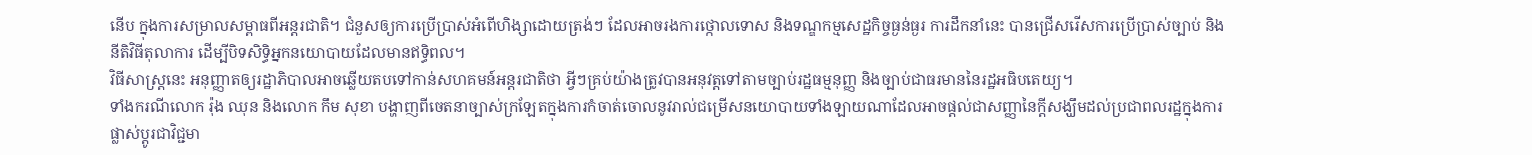នើប ក្នុងការសម្រាលសម្ពាធពីអន្តរជាតិ។ ជំនួសឲ្យការប្រើប្រាស់អំពើហិង្សាដោយត្រង់ៗ ដែលអាចរងការថ្កោលទោស និងទណ្ឌកម្មសេដ្ឋកិច្ចធ្ងន់ធ្ងរ ការដឹកនាំនេះ បានជ្រើសរើសការប្រើប្រាស់ច្បាប់ និងនីតិវិធីតុលាការ ដើម្បីបិទសិទ្ធិអ្នកនយោបាយដែលមានឥទ្ធិពល។
វិធីសាស្ត្រនេះ អនុញ្ញាតឲ្យរដ្ឋាភិបាលអាចឆ្លើយតបទៅកាន់សហគមន៍អន្តរជាតិថា អ្វីៗគ្រប់យ៉ាងត្រូវបានអនុវត្តទៅតាមច្បាប់រដ្ឋធម្មនុញ្ញ និងច្បាប់ជាធរមាននៃរដ្ឋអធិបតេយ្យ។
ទាំងករណីលោក រ៉ុង ឈុន និងលោក កឹម សុខា បង្ហាញពីចេតនាច្បាស់ក្រឡែតក្នុងការកំចាត់ចោលនូវរាល់ជម្រើសនយោបាយទាំងឡាយណាដែលអាចផ្តល់ជាសញ្ញានៃក្តីសង្ឃឹមដល់ប្រជាពលរដ្ឋក្នុងការផ្លាស់ប្តូរជាវិជ្ជមា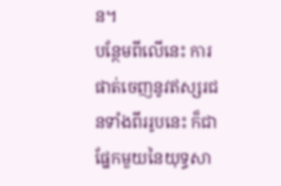ន។
បន្ថែមពីលើនេះ ការផាត់ចេញនូវឥស្សរជនទាំងពីររូបនេះ ក៏ជាផ្នែកមួយនៃយុទ្ធសា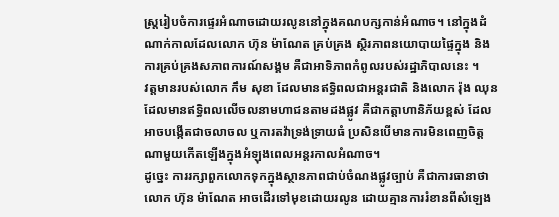ស្ត្ររៀបចំការផ្ទេរអំណាចដោយរលូននៅក្នុងគណបក្សកាន់អំណាច។ នៅក្នុងដំណាក់កាលដែលលោក ហ៊ុន ម៉ាណែត គ្រប់គ្រង ស្ថិរភាពនយោបាយផ្ទៃក្នុង និងការគ្រប់គ្រងសភាពការណ៍សង្គម គឺជាអាទិភាពកំពូលរបស់រដ្ឋាភិបាលនេះ ។
វត្តមានរបស់លោក កឹម សុខា ដែលមានឥទ្ធិពលជាអន្តរជាតិ និងលោក រ៉ុង ឈុន ដែលមានឥទ្ធិពលលើចលនាមហាជនតាមដងផ្លូវ គឺជាកត្តាហានិភ័យខ្ពស់ ដែលអាចបង្កើតជាចលាចល ឬការតវ៉ាទ្រង់ទ្រាយធំ ប្រសិនបើមានការមិនពេញចិត្តណាមួយកើតឡើងក្នុងអំឡុងពេលអន្តរកាលអំណាច។
ដូច្នេះ ការរក្សាពួកលោកទុកក្នុងស្ថានភាពជាប់ចំណងផ្លូវច្បាប់ គឺជាការធានាថាលោក ហ៊ុន ម៉ាណែត អាចដើរទៅមុខដោយរលូន ដោយគ្មានការរំខានពីសំឡេង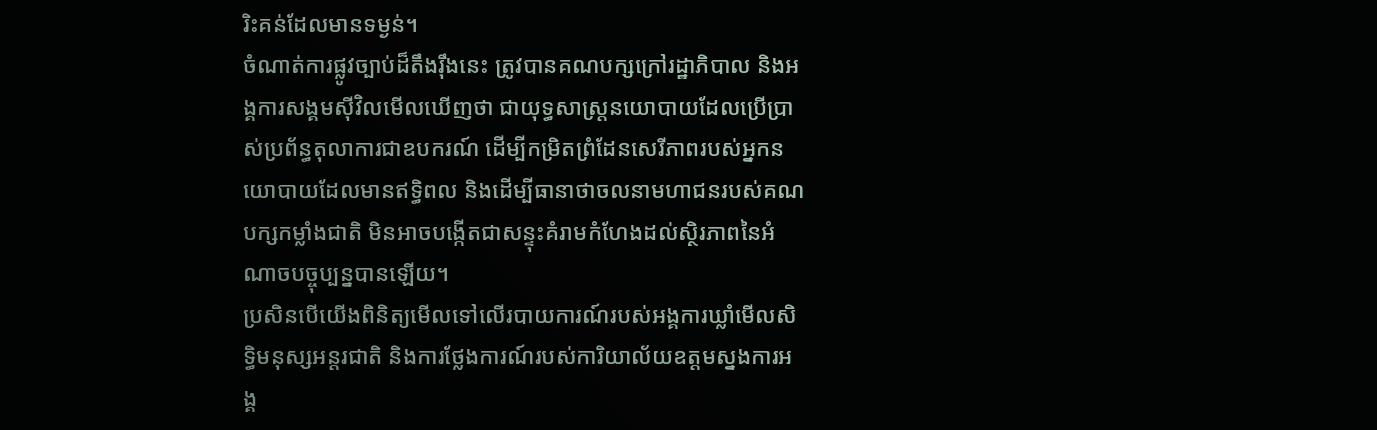រិះគន់ដែលមានទម្ងន់។
ចំណាត់ការផ្លូវច្បាប់ដ៏តឹងរ៉ឹងនេះ ត្រូវបានគណបក្សក្រៅរដ្ឋាភិបាល និងអង្គការសង្គមស៊ីវិលមើលឃើញថា ជាយុទ្ធសាស្ត្រនយោបាយដែលប្រើប្រាស់ប្រព័ន្ធតុលាការជាឧបករណ៍ ដើម្បីកម្រិតព្រំដែនសេរីភាពរបស់អ្នកនយោបាយដែលមានឥទ្ធិពល និងដើម្បីធានាថាចលនាមហាជនរបស់គណបក្សកម្លាំងជាតិ មិនអាចបង្កើតជាសន្ទុះគំរាមកំហែងដល់ស្ថិរភាពនៃអំណាចបច្ចុប្បន្នបានឡើយ។
ប្រសិនបើយើងពិនិត្យមើលទៅលើរបាយការណ៍របស់អង្គការឃ្លាំមើលសិទ្ធិមនុស្សអន្តរជាតិ និងការថ្លែងការណ៍របស់ការិយាល័យឧត្តមស្នងការអង្គ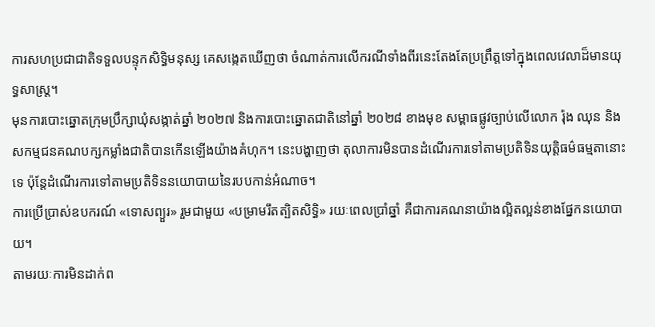ការសហប្រជាជាតិទទួលបន្ទុកសិទ្ធិមនុស្ស គេសង្កេតឃើញថា ចំណាត់ការលើករណីទាំងពីរនេះតែងតែប្រព្រឹត្តទៅក្នុងពេលវេលាដ៏មានយុទ្ធសាស្ត្រ។
មុនការបោះឆ្នោតក្រុមប្រឹក្សាឃុំសង្កាត់ឆ្នាំ ២០២៧ និងការបោះឆ្នោតជាតិនៅឆ្នាំ ២០២៨ ខាងមុខ សម្ពាធផ្លូវច្បាប់លើលោក រ៉ុង ឈុន និងសកម្មជនគណបក្សកម្លាំងជាតិបានកើនឡើងយ៉ាងគំហុក។ នេះបង្ហាញថា តុលាការមិនបានដំណើរការទៅតាមប្រតិទិនយុត្តិធម៌ធម្មតានោះទេ ប៉ុន្តែដំណើរការទៅតាមប្រតិទិននយោបាយនៃរបបកាន់អំណាច។
ការប្រើប្រាស់ឧបករណ៍ «ទោសព្យួរ» រួមជាមួយ «បម្រាមរឹតត្បិតសិទ្ធិ» រយៈពេលប្រាំឆ្នាំ គឺជាការគណនាយ៉ាងល្អិតល្អន់ខាងផ្នែកនយោបាយ។
តាមរយៈការមិនដាក់ព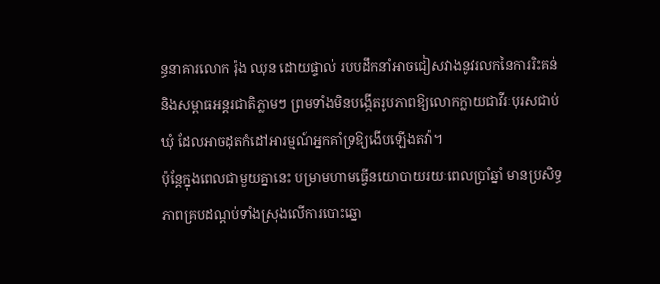ន្ធនាគារលោក រ៉ុង ឈុន ដោយផ្ទាល់ របបដឹកនាំអាចជៀសវាងនូវរលកនៃការរិះគន់ និងសម្ពាធអន្តរជាតិភ្លាមៗ ព្រមទាំងមិនបង្កើតរូបភាពឱ្យលោកក្លាយជាវីរៈបុរសជាប់ឃុំ ដែលអាចដុតកំដៅអារម្មណ៍អ្នកគាំទ្រឱ្យងើបឡើងតវ៉ា។
ប៉ុន្តែក្នុងពេលជាមួយគ្នានេះ បម្រាមហាមធ្វើនយោបាយរយៈពេលប្រាំឆ្នាំ មានប្រសិទ្ធភាពគ្របដណ្តប់ទាំងស្រុងលើការបោះឆ្នោ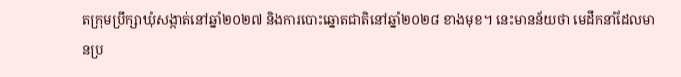តក្រុមប្រឹក្សាឃុំសង្កាត់នៅឆ្នាំ២០២៧ និងការបោះឆ្នោតជាតិនៅឆ្នាំ២០២៨ ខាងមុខ។ នេះមានន័យថា មេដឹកនាំដែលមានប្រ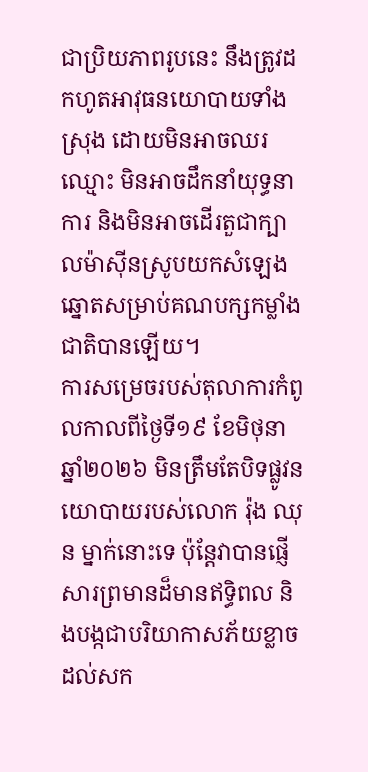ជាប្រិយភាពរូបនេះ នឹងត្រូវដកហូតអាវុធនយោបាយទាំងស្រុង ដោយមិនអាចឈរឈ្មោះ មិនអាចដឹកនាំយុទ្ធនាការ និងមិនអាចដើរតួជាក្បាលម៉ាស៊ីនស្រូបយកសំឡេងឆ្នោតសម្រាប់គណបក្សកម្លាំងជាតិបានឡើយ។
ការសម្រេចរបស់តុលាការកំពូលកាលពីថ្ងៃទី១៩ ខែមិថុនា ឆ្នាំ២០២៦ មិនត្រឹមតែបិទផ្លូវនយោបាយរបស់លោក រ៉ុង ឈុន ម្នាក់នោះទេ ប៉ុន្តែវាបានផ្ញើសារព្រមានដ៏មានឥទ្ធិពល និងបង្កជាបរិយាកាសភ័យខ្លាចដល់សក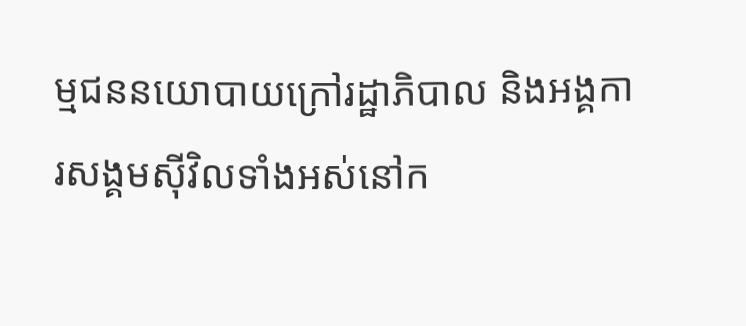ម្មជននយោបាយក្រៅរដ្ឋាភិបាល និងអង្គការសង្គមស៊ីវិលទាំងអស់នៅក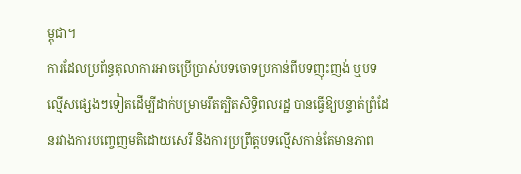ម្ពុជា។
ការដែលប្រព័ន្ធតុលាការអាចប្រើប្រាស់បទចោទប្រកាន់ពីបទញុះញង់ ឬបទល្មើសផ្សេងៗទៀតដើម្បីដាក់បម្រាមរឹតត្បិតសិទ្ធិពលរដ្ឋ បានធ្វើឱ្យបន្ទាត់ព្រំដែនរវាងការបញ្ចេញមតិដោយសេរី និងការប្រព្រឹត្តបទល្មើសកាន់តែមានភាព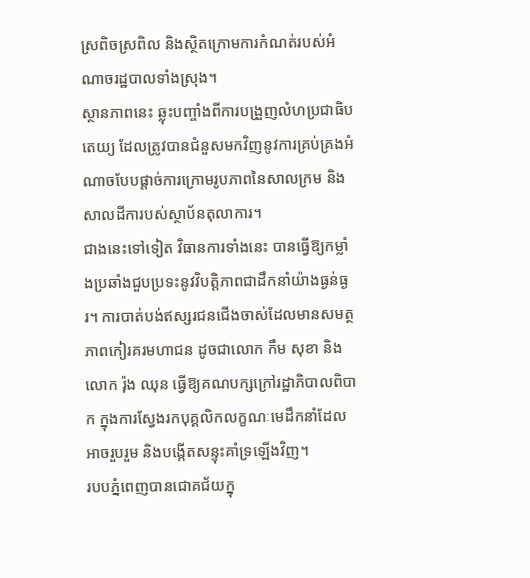ស្រពិចស្រពិល និងស្ថិតក្រោមការកំណត់របស់អំណាចរដ្ឋបាលទាំងស្រុង។
ស្ថានភាពនេះ ឆ្លុះបញ្ចាំងពីការបង្រួញលំហប្រជាធិបតេយ្យ ដែលត្រូវបានជំនួសមកវិញនូវការគ្រប់គ្រងអំណាចបែបផ្តាច់ការក្រោមរូបភាពនៃសាលក្រម និងសាលដីការបស់ស្ថាប័នតុលាការ។
ជាងនេះទៅទៀត វិធានការទាំងនេះ បានធ្វើឱ្យកម្លាំងប្រឆាំងជួបប្រទះនូវវិបត្តិភាពជាដឹកនាំយ៉ាងធ្ងន់ធ្ងរ។ ការបាត់បង់ឥស្សរជនជើងចាស់ដែលមានសមត្ថភាពកៀរគរមហាជន ដូចជាលោក កឹម សុខា និងលោក រ៉ុង ឈុន ធ្វើឱ្យគណបក្សក្រៅរដ្ឋាភិបាលពិបាក ក្នុងការស្វែងរកបុគ្គលិកលក្ខណៈមេដឹកនាំដែលអាចរួបរួម និងបង្កើតសន្ទុះគាំទ្រឡើងវិញ។
របបភ្នំពេញបានជោគជ័យក្នុ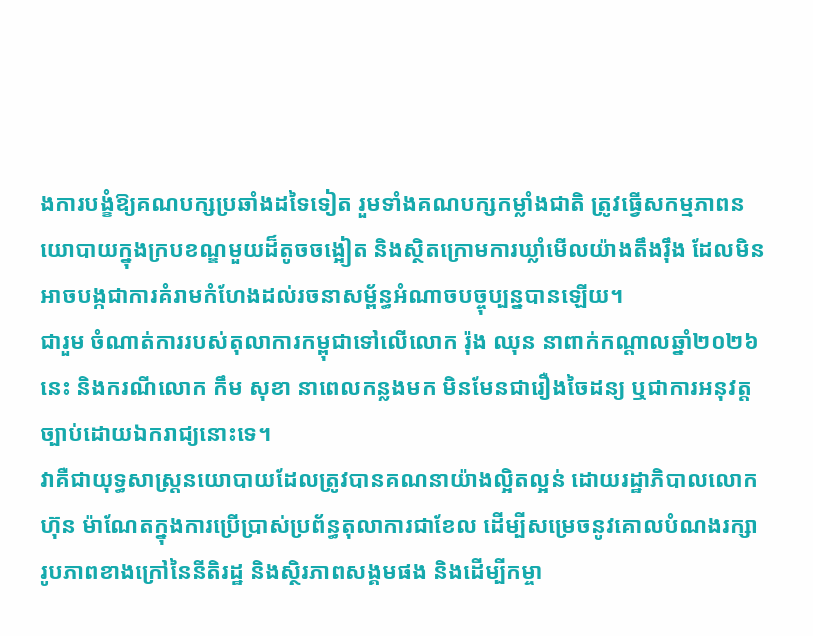ងការបង្ខំឱ្យគណបក្សប្រឆាំងដទៃទៀត រួមទាំងគណបក្សកម្លាំងជាតិ ត្រូវធ្វើសកម្មភាពនយោបាយក្នុងក្របខណ្ឌមួយដ៏តូចចង្អៀត និងស្ថិតក្រោមការឃ្លាំមើលយ៉ាងតឹងរ៉ឹង ដែលមិនអាចបង្កជាការគំរាមកំហែងដល់រចនាសម្ព័ន្ធអំណាចបច្ចុប្បន្នបានឡើយ។
ជារួម ចំណាត់ការរបស់តុលាការកម្ពុជាទៅលើលោក រ៉ុង ឈុន នាពាក់កណ្តាលឆ្នាំ២០២៦ នេះ និងករណីលោក កឹម សុខា នាពេលកន្លងមក មិនមែនជារឿងចៃដន្យ ឬជាការអនុវត្តច្បាប់ដោយឯករាជ្យនោះទេ។
វាគឺជាយុទ្ធសាស្ត្រនយោបាយដែលត្រូវបានគណនាយ៉ាងល្អិតល្អន់ ដោយរដ្ឋាភិបាលលោក ហ៊ុន ម៉ាណែតក្នុងការប្រើប្រាស់ប្រព័ន្ធតុលាការជាខែល ដើម្បីសម្រេចនូវគោលបំណងរក្សារូបភាពខាងក្រៅនៃនីតិរដ្ឋ និងស្ថិរភាពសង្គមផង និងដើម្បីកម្ចា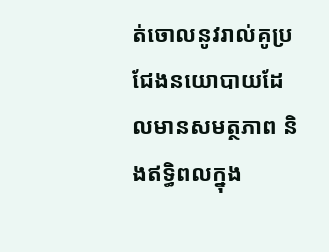ត់ចោលនូវរាល់គូប្រជែងនយោបាយដែលមានសមត្ថភាព និងឥទ្ធិពលក្នុង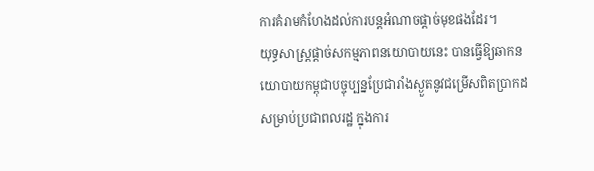ការគំរាមកំហែងដល់ការបន្តអំណាចផ្ដាច់មុខផងដែរ។
យុទ្ធសាស្ត្រផ្តាច់សកម្មភាពនយោបាយនេះ បានធ្វើឱ្យឆាកនយោបាយកម្ពុជាបច្ចុប្បន្នប្រែជារាំងស្ងួតនូវជម្រើសពិតប្រាកដសម្រាប់ប្រជាពលរដ្ឋ ក្នុងការ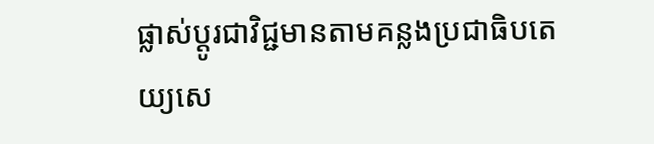ផ្លាស់ប្តូរជាវិជ្ជមានតាមគន្លងប្រជាធិបតេយ្យសេ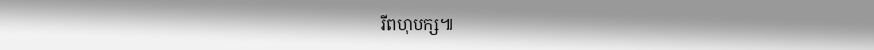រីពហុបក្ស៕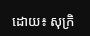ដោយ៖ សុក្រិ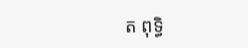ត ពុទ្ធិ